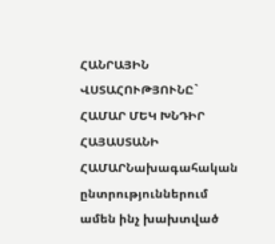ՀԱՆՐԱՅԻՆ ՎՍՏԱՀՈՒԹՅՈՒՆԸ` ՀԱՄԱՐ ՄԵԿ ԽՆԴԻՐ ՀԱՅԱՍՏԱՆԻ ՀԱՄԱՐՆախագահական ընտրություններում ամեն ինչ խախտված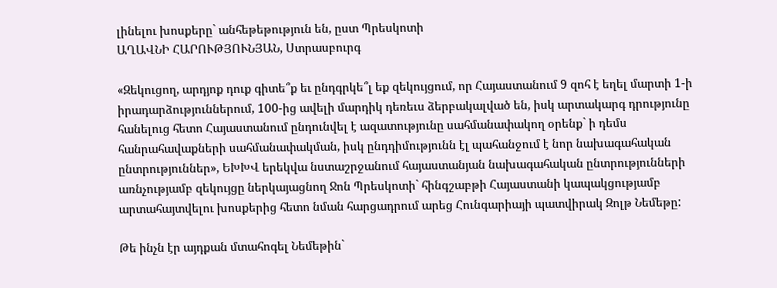լինելու խոսքերը` անհեթեթություն են, ըստ Պրեսկոտի
ԱՂԱՎՆԻ ՀԱՐՈՒԹՅՈՒՆՅԱՆ, Ստրասբուրգ

«Զեկուցող, արդյոք դուք գիտե՞ք եւ ընդգրկե՞լ եք զեկույցում, որ Հայաստանում 9 զոհ է եղել մարտի 1-ի իրադարձություններում, 100-ից ավելի մարդիկ դեռեւս ձերբակալված են, իսկ արտակարգ դրությունը հանելուց հետո Հայաստանում ընդունվել է ազատությունը սահմանափակող օրենք` ի դեմս հանրահավաքների սահմանափակման, իսկ ընդդիմությունն էլ պահանջում է նոր նախագահական ընտրություններ», ԵԽԽՎ երեկվա նստաշրջանում հայաստանյան նախագահական ընտրությունների առնչությամբ զեկույցը ներկայացնող Ջոն Պրեսկոտի` հինգշաբթի Հայաստանի կապակցությամբ արտահայտվելու խոսքերից հետո նման հարցադրում արեց Հունգարիայի պատվիրակ Զոլթ Նեմեթը:

Թե ինչն էր այդքան մտահոգել Նեմեթին`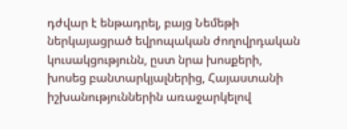դժվար է ենթադրել, բայց Նեմեթի ներկայացրած եվրոպական ժողովրդական կուսակցությունն, ըստ նրա խոսքերի, խոսեց բանտարկյալներից, Հայաստանի իշխանություններին առաջարկելով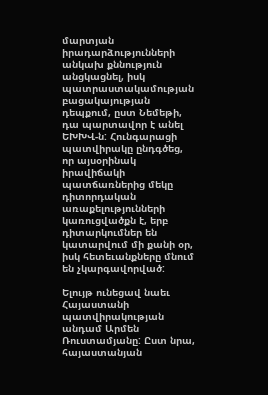մարտյան իրադարձությունների անկախ քննություն անցկացնել, իսկ պատրաստակամության բացակայության դեպքում, ըստ Նեմեթի, դա պարտավոր է անել ԵԽԽՎ-ն: Հունգարացի պատվիրակը ընդգծեց, որ այսօրինակ իրավիճակի պատճառներից մեկը դիտորդական առաքելությունների կառուցվածքն է, երբ դիտարկումներ են կատարվում մի քանի օր, իսկ հետեւանքները մնում են չկարգավորված:

Ելույթ ունեցավ նաեւ Հայաստանի պատվիրակության անդամ Արմեն Ռուստամյանը: Ըստ նրա, հայաստանյան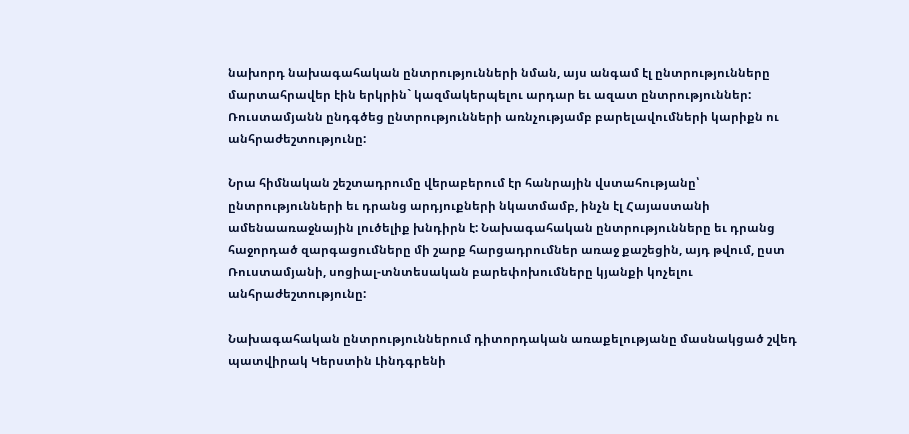նախորդ նախագահական ընտրությունների նման, այս անգամ էլ ընտրությունները մարտահրավեր էին երկրին` կազմակերպելու արդար եւ ազատ ընտրություններ: Ռուստամյանն ընդգծեց ընտրությունների առնչությամբ բարելավումների կարիքն ու անհրաժեշտությունը:

Նրա հիմնական շեշտադրումը վերաբերում էր հանրային վստահությանը՝ ընտրությունների եւ դրանց արդյուքների նկատմամբ, ինչն էլ Հայաստանի ամենաառաջնային լուծելիք խնդիրն է: Նախագահական ընտրությունները եւ դրանց հաջորդած զարգացումները մի շարք հարցադրումներ առաջ քաշեցին, այդ թվում, ըստ Ռուստամյանի, սոցիալ-տնտեսական բարեփոխումները կյանքի կոչելու անհրաժեշտությունը:

Նախագահական ընտրություններում դիտորդական առաքելությանը մասնակցած շվեդ պատվիրակ Կերստին Լինդգրենի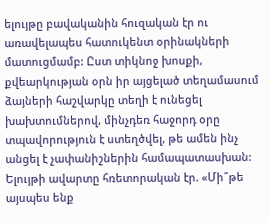ելույթը բավականին հուզական էր ու առավելապես հատուկենտ օրինակների մատուցմամբ: Ըստ տիկնոջ խոսքի, քվեարկության օրն իր այցելած տեղամասում ձայների հաշվարկը տեղի է ունեցել խախտումներով, մինչդեռ հաջորդ օրը տպավորություն է ստեղծվել, թե ամեն ինչ անցել է չափանիշներին համապատասխան: Ելույթի ավարտը հռետորական էր. «Մի՞թե այսպես ենք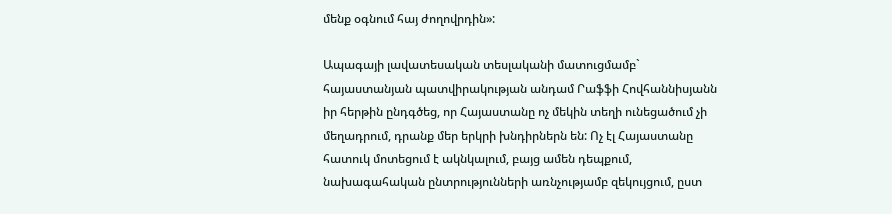մենք օգնում հայ ժողովրդին»:

Ապագայի լավատեսական տեսլականի մատուցմամբ` հայաստանյան պատվիրակության անդամ Րաֆֆի Հովհաննիսյանն իր հերթին ընդգծեց, որ Հայաստանը ոչ մեկին տեղի ունեցածում չի մեղադրում, դրանք մեր երկրի խնդիրներն են: Ոչ էլ Հայաստանը հատուկ մոտեցում է ակնկալում, բայց ամեն դեպքում, նախագահական ընտրությունների առնչությամբ զեկույցում, ըստ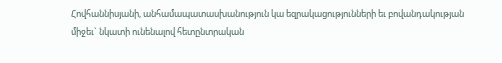Հովհաննիսյանի, անհամապատասխանություն կա եզրակացությունների եւ բովանդակության միջեւ` նկատի ունենալով հետընտրական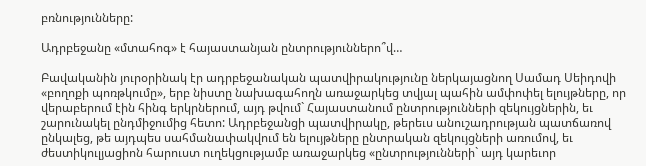բռնությունները:

Ադրբեջանը «մտահոգ» է հայաստանյան ընտրություններո՞վ…

Բավականին յուրօրինակ էր ադրբեջանական պատվիրակությունը ներկայացնող Սամադ Սեիդովի «բողոքի պոռթկումը», երբ նիստը նախագահողն առաջարկեց տվյալ պահին ամփոփել ելույթները, որ վերաբերում էին հինգ երկրներում, այդ թվում` Հայաստանում ընտրությունների զեկույցներին, եւ շարունակել ընդմիջումից հետո: Ադրբեջանցի պատվիրակը, թերեւս անուշադրության պատճառով ընկալեց, թե այդպես սահմանափակվում են ելույթները ընտրական զեկույցների առումով, եւ ժեստիկուլյացիոն հարուստ ուղեկցությամբ առաջարկեց «ընտրությունների` այդ կարեւոր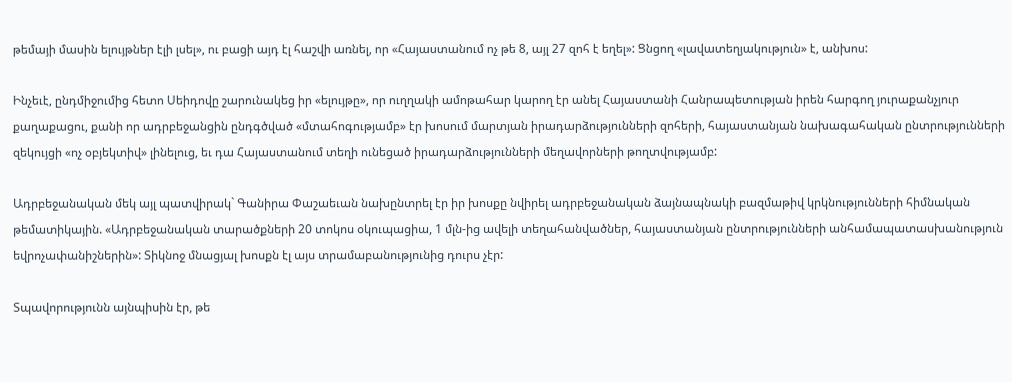թեմայի մասին ելույթներ էլի լսել», ու բացի այդ էլ հաշվի առնել, որ «Հայաստանում ոչ թե 8, այլ 27 զոհ է եղել»: Ցնցող «լավատեղյակություն» է, անխոս:

Ինչեւէ, ընդմիջումից հետո Սեիդովը շարունակեց իր «ելույթը», որ ուղղակի ամոթահար կարող էր անել Հայաստանի Հանրապետության իրեն հարգող յուրաքանչյուր քաղաքացու, քանի որ ադրբեջանցին ընդգծված «մտահոգությամբ» էր խոսում մարտյան իրադարձությունների զոհերի, հայաստանյան նախագահական ընտրությունների զեկույցի «ոչ օբյեկտիվ» լինելուց, եւ դա Հայաստանում տեղի ունեցած իրադարձությունների մեղավորների թողտվությամբ:

Ադրբեջանական մեկ այլ պատվիրակ` Գանիրա Փաշաեւան նախընտրել էր իր խոսքը նվիրել ադրբեջանական ձայնապնակի բազմաթիվ կրկնությունների հիմնական թեմատիկային. «Ադրբեջանական տարածքների 20 տոկոս օկուպացիա, 1 մլն-ից ավելի տեղահանվածներ, հայաստանյան ընտրությունների անհամապատասխանություն եվրոչափանիշներին»: Տիկնոջ մնացյալ խոսքն էլ այս տրամաբանությունից դուրս չէր:

Տպավորությունն այնպիսին էր, թե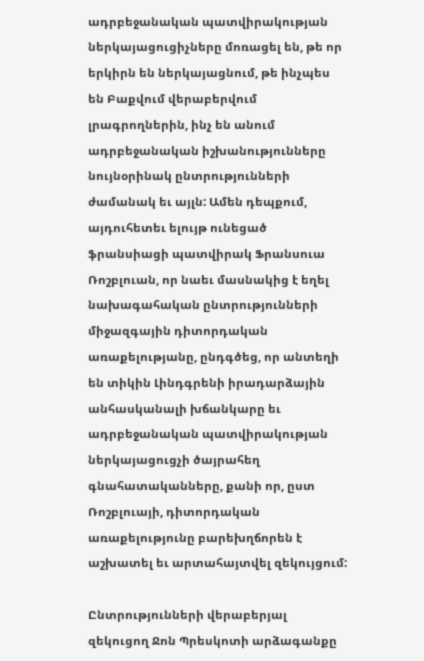ադրբեջանական պատվիրակության ներկայացուցիչները մոռացել են, թե որ երկիրն են ներկայացնում, թե ինչպես են Բաքվում վերաբերվում լրագրողներին, ինչ են անում ադրբեջանական իշխանությունները նույնօրինակ ընտրությունների ժամանակ եւ այլն: Ամեն դեպքում, այդուհետեւ ելույթ ունեցած ֆրանսիացի պատվիրակ Ֆրանսուա Ռոշբլուան, որ նաեւ մասնակից է եղել նախագահական ընտրությունների միջազգային դիտորդական առաքելությանը, ընդգծեց, որ անտեղի են տիկին Լինդգրենի իրադարձային անհասկանալի խճանկարը եւ ադրբեջանական պատվիրակության ներկայացուցչի ծայրահեղ գնահատականները, քանի որ, ըստ Ռոշբլուայի, դիտորդական առաքելությունը բարեխղճորեն է աշխատել եւ արտահայտվել զեկույցում:

Ընտրությունների վերաբերյալ զեկուցող Ջոն Պրեսկոտի արձագանքը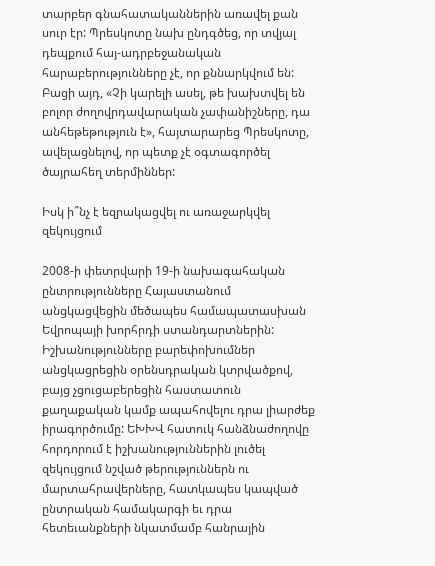տարբեր գնահատականներին առավել քան սուր էր: Պրեսկոտը նախ ընդգծեց, որ տվյալ դեպքում հայ-ադրբեջանական հարաբերությունները չէ, որ քննարկվում են: Բացի այդ, «Չի կարելի ասել, թե խախտվել են բոլոր ժողովրդավարական չափանիշները, դա անհեթեթություն է», հայտարարեց Պրեսկոտը, ավելացնելով, որ պետք չէ օգտագործել ծայրահեղ տերմիններ:

Իսկ ի՞նչ է եզրակացվել ու առաջարկվել զեկույցում

2008-ի փետրվարի 19-ի նախագահական ընտրությունները Հայաստանում անցկացվեցին մեծապես համապատասխան Եվրոպայի խորհրդի ստանդարտներին: Իշխանությունները բարեփոխումներ անցկացրեցին օրենսդրական կտրվածքով, բայց չցուցաբերեցին հաստատուն քաղաքական կամք ապահովելու դրա լիարժեք իրագործումը: ԵԽԽՎ հատուկ հանձնաժողովը հորդորում է իշխանություններին լուծել զեկույցում նշված թերություններն ու մարտահրավերները, հատկապես կապված ընտրական համակարգի եւ դրա հետեւանքների նկատմամբ հանրային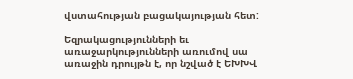վստահության բացակայության հետ:

Եզրակացությունների եւ առաջարկությունների առումով սա առաջին դրույթն է, որ նշված է ԵԽԽՎ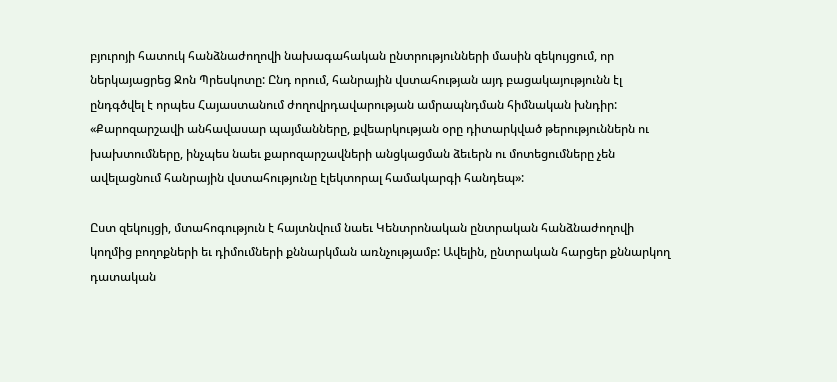բյուրոյի հատուկ հանձնաժողովի նախագահական ընտրությունների մասին զեկույցում, որ ներկայացրեց Ջոն Պրեսկոտը: Ընդ որում, հանրային վստահության այդ բացակայությունն էլ ընդգծվել է որպես Հայաստանում ժողովրդավարության ամրապնդման հիմնական խնդիր: «Քարոզարշավի անհավասար պայմանները, քվեարկության օրը դիտարկված թերություններն ու խախտումները, ինչպես նաեւ քարոզարշավների անցկացման ձեւերն ու մոտեցումները չեն ավելացնում հանրային վստահությունը էլեկտորալ համակարգի հանդեպ»:

Ըստ զեկույցի, մտահոգություն է հայտնվում նաեւ Կենտրոնական ընտրական հանձնաժողովի կողմից բողոքների եւ դիմումների քննարկման առնչությամբ: Ավելին, ընտրական հարցեր քննարկող դատական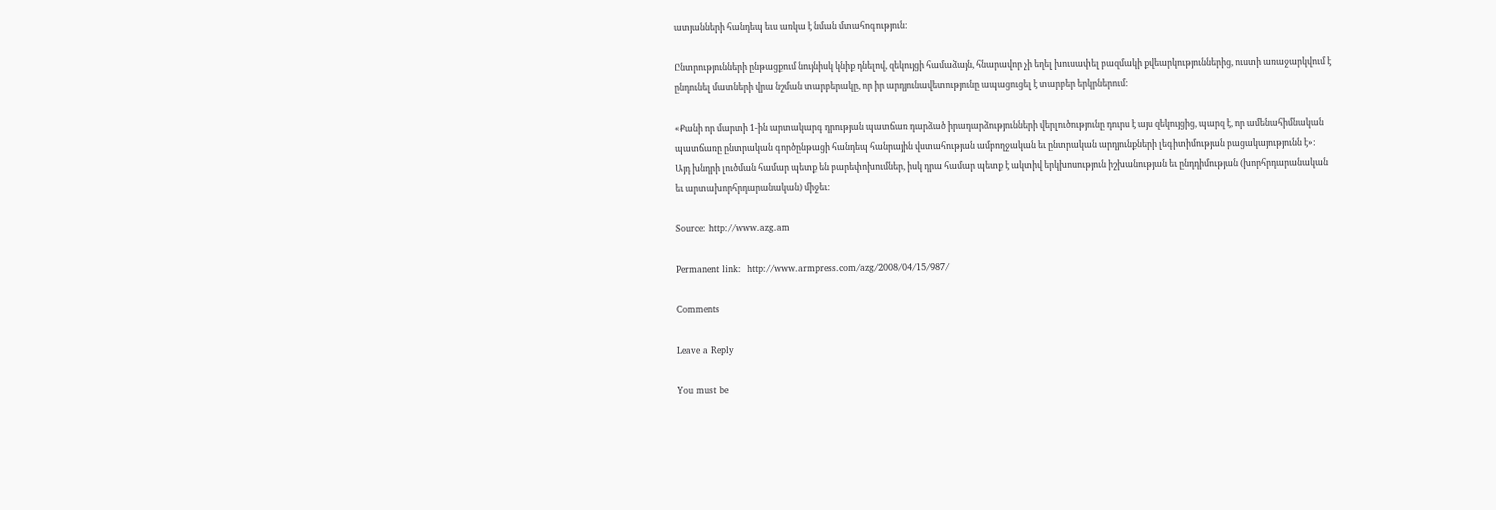ատյանների հանդեպ եւս առկա է նման մտահոգություն:

Ընտրությունների ընթացքում նույնիսկ կնիք դնելով, զեկույցի համաձայն, հնարավոր չի եղել խուսափել բազմակի քվեարկություններից, ուստի առաջարկվում է ընդունել մատների վրա նշման տարբերակը, որ իր արդյունավետությունը ապացուցել է տարբեր երկրներում:

«Քանի որ մարտի 1-ին արտակարգ դրության պատճառ դարձած իրադարձությունների վերլուծությունը դուրս է այս զեկույցից, պարզ է, որ ամենահիմնական պատճառը ընտրական գործընթացի հանդեպ հանրային վստահության ամբողջական եւ ընտրական արդյունքների լեգիտիմության բացակայությունն է»: Այդ խնդրի լուծման համար պետք են բարեփոխումներ, իսկ դրա համար պետք է ակտիվ երկխոսություն իշխանության եւ ընդդիմության (խորհրդարանական եւ արտախորհրդարանական) միջեւ:

Source: http://www.azg.am

Permanent link:  http://www.armpress.com/azg/2008/04/15/987/

Comments

Leave a Reply

You must be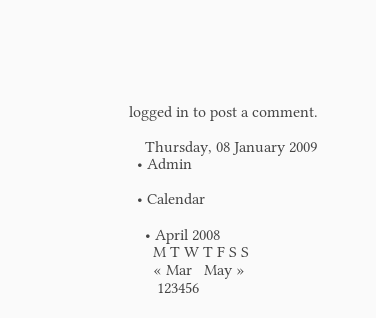logged in to post a comment.

    Thursday, 08 January 2009
  • Admin

  • Calendar

    • April 2008
      M T W T F S S
      « Mar   May »
       123456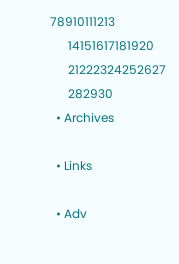78910111213
      14151617181920
      21222324252627
      282930
  • Archives

  • Links

  • Adv